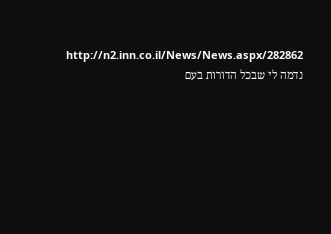http://n2.inn.co.il/News/News.aspx/282862
נדמה לי שבכל הדורות בעם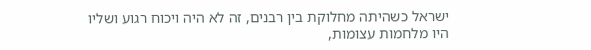ישראל כשהיתה מחלוקת בין רבנים, זה לא היה ויכוח רגוע ושליו
היו מלחמות עצומות,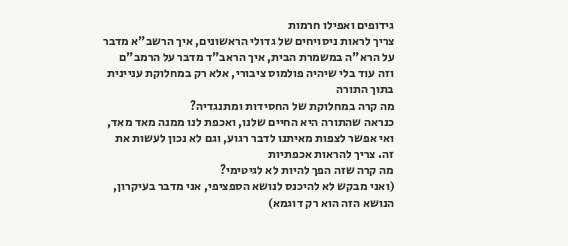גידופים ואפילו חרמות
צריך לראות ניסויחים של גדולי הראשונים, איך הרשב"א מדבר על הרא"ה במשמרת הבית, איך הראב"ד מדבר על הרמב"ם
וזה עוד בלי שיהיה פולמוס ציבורי, אלא רק במחלוקת עניינית בתוך התורה
מה קרה במחלוקת של החסידות ומתנגדיה?
כנראה שהתורה היא החיים שלנו, ואכפת לנו ממנה מאד מאד, ואי אפשר לצפות מאיתנו לדבר רגוע, וגם לא נכון לעשות את זה. צריך להראות אכפתיות
מה קרה שזה הפך להיות לא לגיטימי?
(ואני מבקש לא להיכנס לנושא הספציפי, אני מדבר בעיקרון, הנושא הזה הוא רק דוגמא)